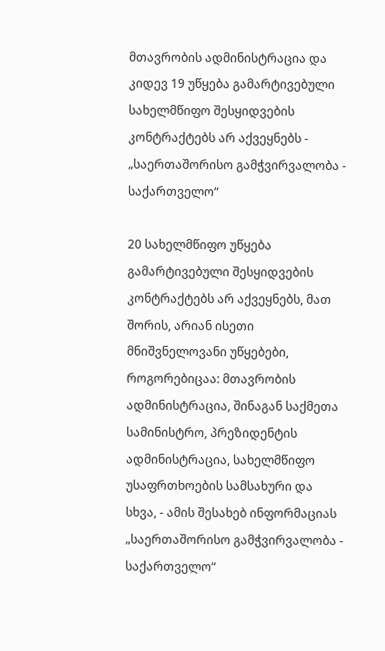მთავრობის ადმინისტრაცია და კიდევ 19 უწყება გამარტივებული სახელმწიფო შესყიდვების კონტრაქტებს არ აქვეყნებს - „საერთაშორისო გამჭვირვალობა - საქართველო“

20 სახელმწიფო უწყება გამარტივებული შესყიდვების კონტრაქტებს არ აქვეყნებს, მათ შორის, არიან ისეთი მნიშვნელოვანი უწყებები, როგორებიცაა: მთავრობის ადმინისტრაცია, შინაგან საქმეთა სამინისტრო, პრეზიდენტის ადმინისტრაცია, სახელმწიფო უსაფრთხოების სამსახური და სხვა, - ამის შესახებ ინფორმაციას „საერთაშორისო გამჭვირვალობა - საქართველო“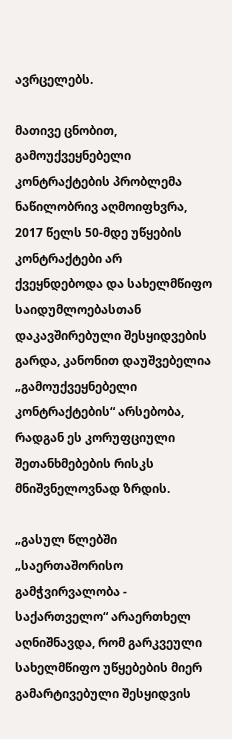ავრცელებს.

მათივე ცნობით, გამოუქვეყნებელი კონტრაქტების პრობლემა ნაწილობრივ აღმოიფხვრა, 2017 წელს 50-მდე უწყების კონტრაქტები არ ქვეყნდებოდა და სახელმწიფო საიდუმლოებასთან დაკავშირებული შესყიდვების გარდა, კანონით დაუშვებელია „გამოუქვეყნებელი კონტრაქტების“ არსებობა, რადგან ეს კორუფციული შეთანხმებების რისკს მნიშვნელოვნად ზრდის.

„გასულ წლებში „საერთაშორისო გამჭვირვალობა - საქართველო“ არაერთხელ აღნიშნავდა, რომ გარკვეული სახელმწიფო უწყებების მიერ გამარტივებული შესყიდვის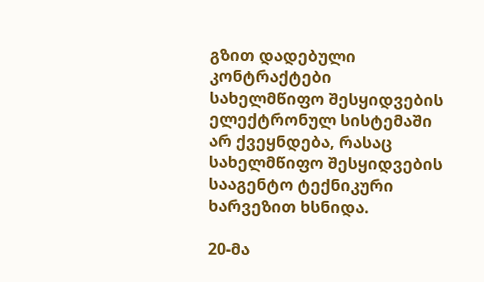გზით დადებული კონტრაქტები სახელმწიფო შესყიდვების ელექტრონულ სისტემაში არ ქვეყნდება, რასაც სახელმწიფო შესყიდვების სააგენტო ტექნიკური ხარვეზით ხსნიდა.

20-მა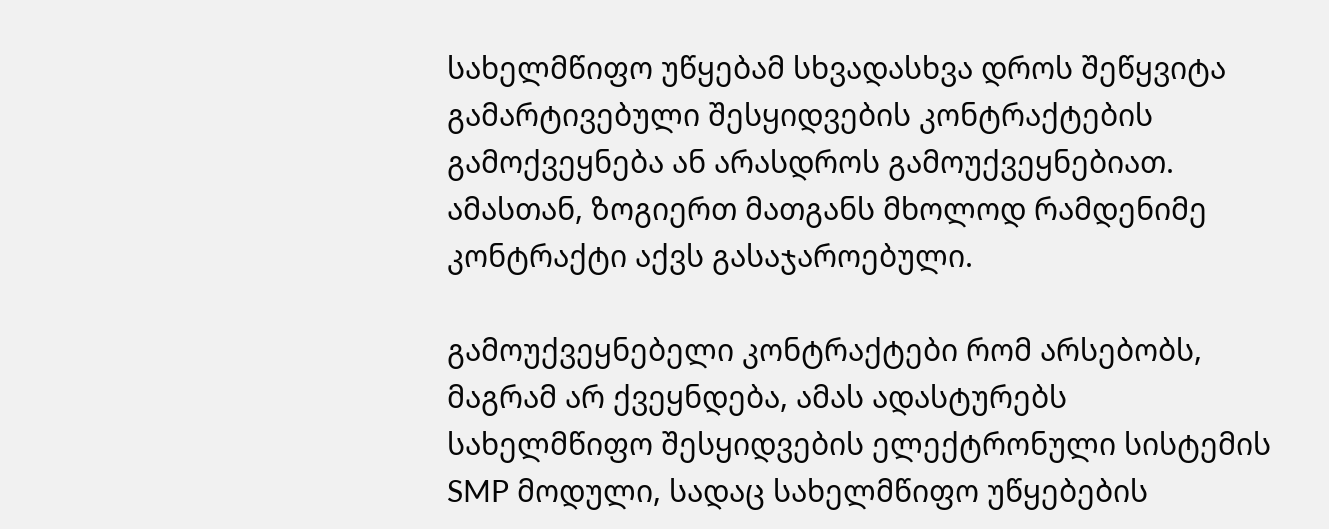სახელმწიფო უწყებამ სხვადასხვა დროს შეწყვიტა გამარტივებული შესყიდვების კონტრაქტების გამოქვეყნება ან არასდროს გამოუქვეყნებიათ. ამასთან, ზოგიერთ მათგანს მხოლოდ რამდენიმე კონტრაქტი აქვს გასაჯაროებული.

გამოუქვეყნებელი კონტრაქტები რომ არსებობს, მაგრამ არ ქვეყნდება, ამას ადასტურებს სახელმწიფო შესყიდვების ელექტრონული სისტემის SMP მოდული, სადაც სახელმწიფო უწყებების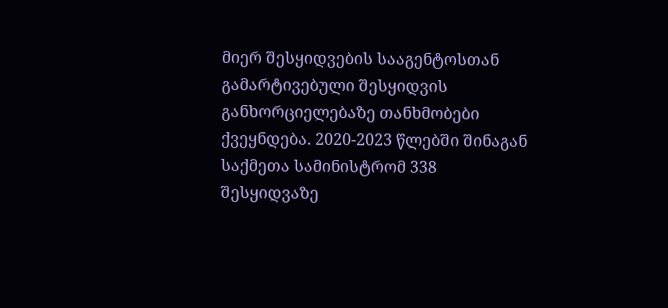მიერ შესყიდვების სააგენტოსთან გამარტივებული შესყიდვის განხორციელებაზე თანხმობები ქვეყნდება. 2020-2023 წლებში შინაგან საქმეთა სამინისტრომ 338 შესყიდვაზე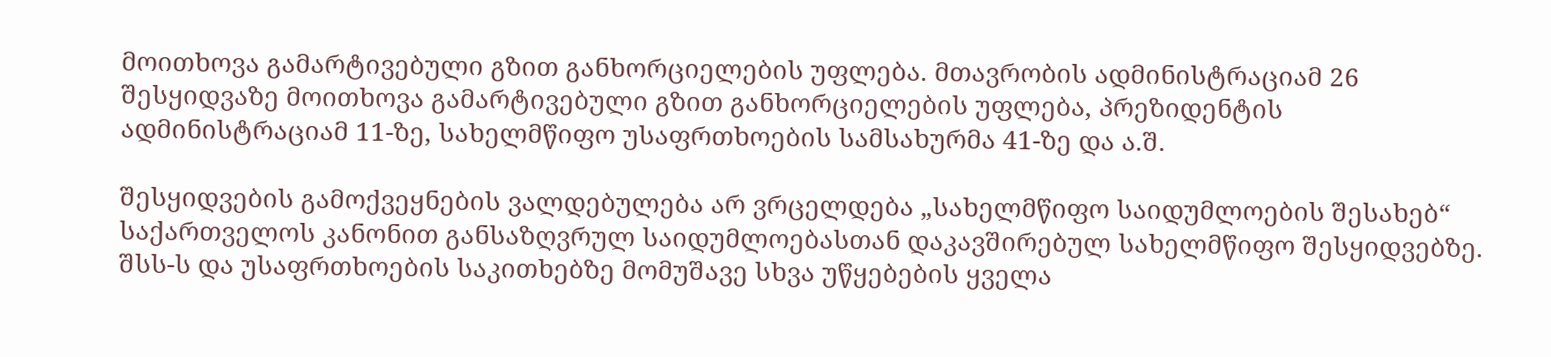მოითხოვა გამარტივებული გზით განხორციელების უფლება. მთავრობის ადმინისტრაციამ 26 შესყიდვაზე მოითხოვა გამარტივებული გზით განხორციელების უფლება, პრეზიდენტის ადმინისტრაციამ 11-ზე, სახელმწიფო უსაფრთხოების სამსახურმა 41-ზე და ა.შ.

შესყიდვების გამოქვეყნების ვალდებულება არ ვრცელდება „სახელმწიფო საიდუმლოების შესახებ“ საქართველოს კანონით განსაზღვრულ საიდუმლოებასთან დაკავშირებულ სახელმწიფო შესყიდვებზე. შსს-ს და უსაფრთხოების საკითხებზე მომუშავე სხვა უწყებების ყველა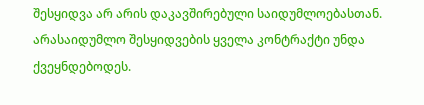შესყიდვა არ არის დაკავშირებული საიდუმლოებასთან. არასაიდუმლო შესყიდვების ყველა კონტრაქტი უნდა ქვეყნდებოდეს.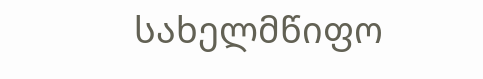სახელმწიფო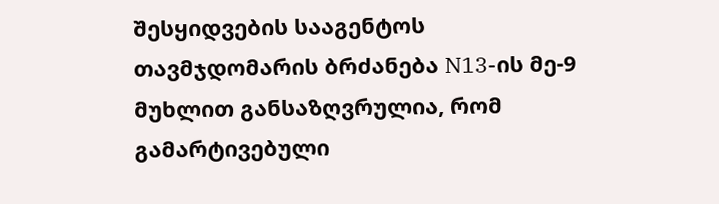შესყიდვების სააგენტოს თავმჯდომარის ბრძანება N13-ის მე-9 მუხლით განსაზღვრულია, რომ გამარტივებული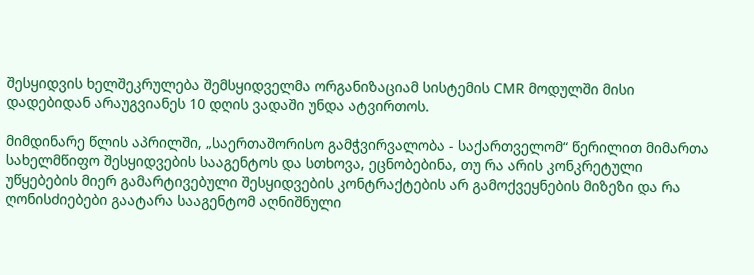შესყიდვის ხელშეკრულება შემსყიდველმა ორგანიზაციამ სისტემის CMR მოდულში მისი დადებიდან არაუგვიანეს 10 დღის ვადაში უნდა ატვირთოს.

მიმდინარე წლის აპრილში, „საერთაშორისო გამჭვირვალობა - საქართველომ“ წერილით მიმართა სახელმწიფო შესყიდვების სააგენტოს და სთხოვა, ეცნობებინა, თუ რა არის კონკრეტული უწყებების მიერ გამარტივებული შესყიდვების კონტრაქტების არ გამოქვეყნების მიზეზი და რა ღონისძიებები გაატარა სააგენტომ აღნიშნული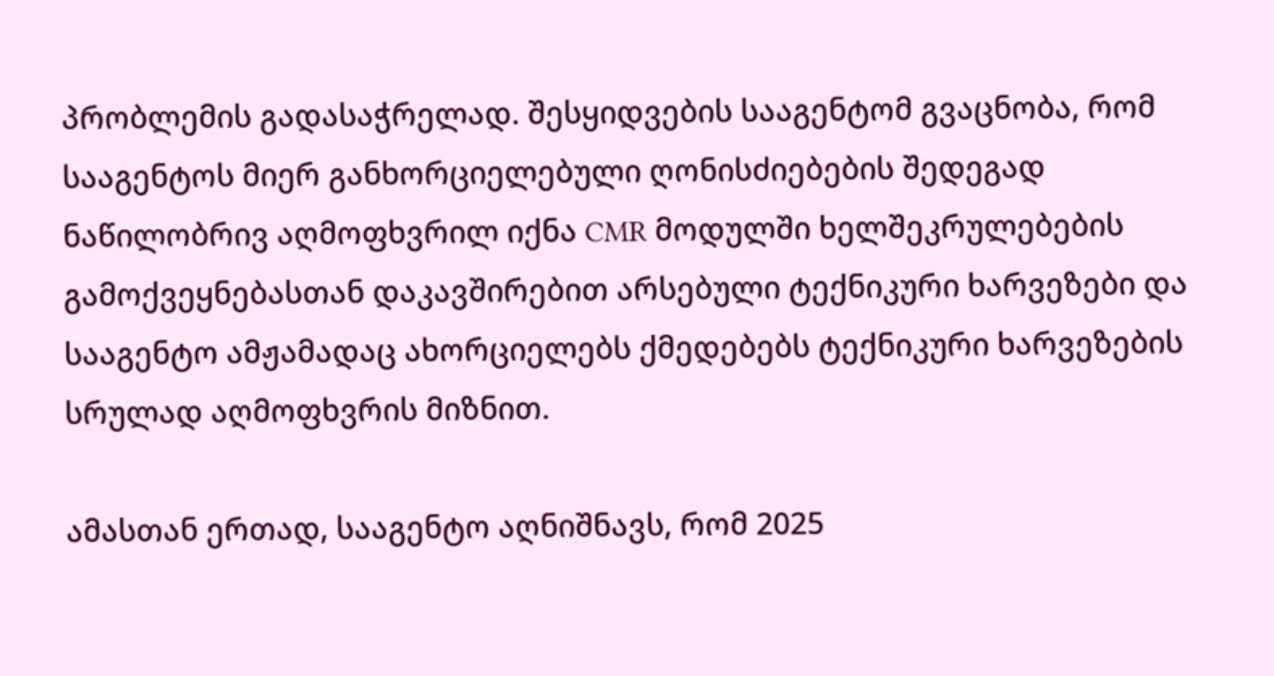პრობლემის გადასაჭრელად. შესყიდვების სააგენტომ გვაცნობა, რომ სააგენტოს მიერ განხორციელებული ღონისძიებების შედეგად ნაწილობრივ აღმოფხვრილ იქნა CMR მოდულში ხელშეკრულებების გამოქვეყნებასთან დაკავშირებით არსებული ტექნიკური ხარვეზები და სააგენტო ამჟამადაც ახორციელებს ქმედებებს ტექნიკური ხარვეზების სრულად აღმოფხვრის მიზნით.

ამასთან ერთად, სააგენტო აღნიშნავს, რომ 2025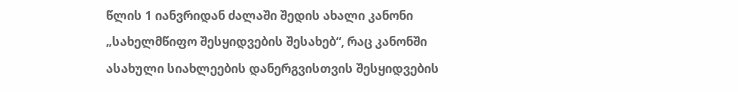წლის 1 იანვრიდან ძალაში შედის ახალი კანონი „სახელმწიფო შესყიდვების შესახებ“, რაც კანონში ასახული სიახლეების დანერგვისთვის შესყიდვების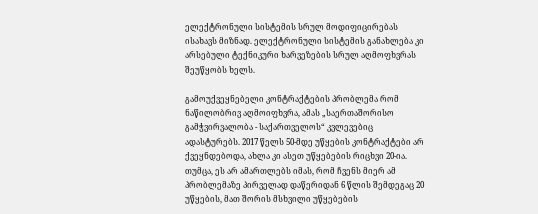ელექტრონული სისტემის სრულ მოდიფიცირებას ისახავს მიზნად. ელექტრონული სისტემის განახლება კი არსებული ტექნიკური ხარვეზების სრულ აღმოფხვრას შეუწყობს ხელს.

გამოუქვეყნებელი კონტრაქტების პრობლემა რომ ნაწილობრივ აღმოიფხვრა, ამას „საერთაშორისო გამჭვირვალობა - საქართველოს“ კვლევებიც ადასტურებს. 2017 წელს 50-მდე უწყების კონტრაქტები არ ქვეყნდებოდა, ახლა კი ასეთ უწყებების რიცხვი 20-ია. თუმცა, ეს არ ამართლებს იმას, რომ ჩვენს მიერ ამ პრობლემაზე პირველად დაწერიდან 6 წლის შემდეგაც 20 უწყების, მათ შორის მსხვილი უწყებების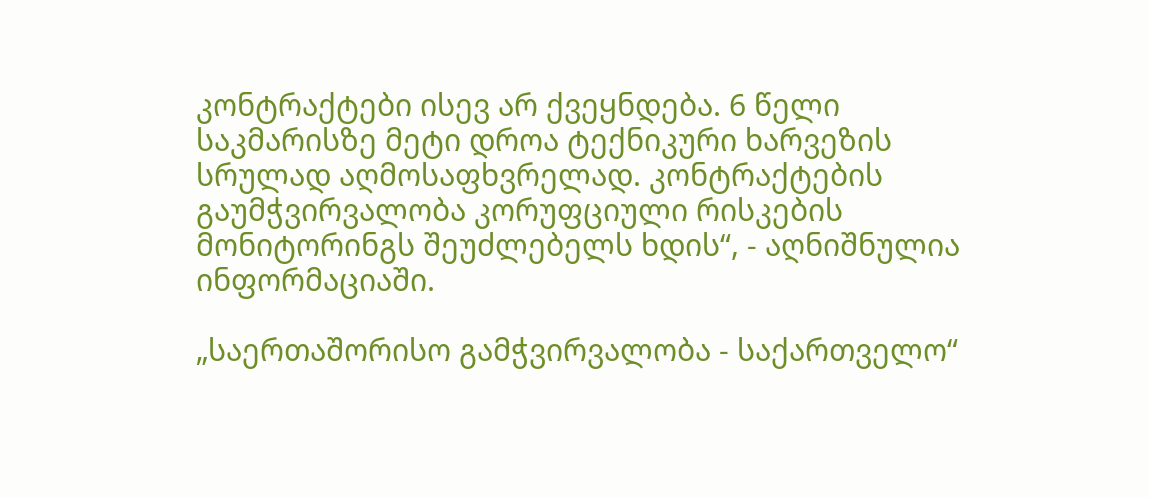კონტრაქტები ისევ არ ქვეყნდება. 6 წელი საკმარისზე მეტი დროა ტექნიკური ხარვეზის სრულად აღმოსაფხვრელად. კონტრაქტების გაუმჭვირვალობა კორუფციული რისკების მონიტორინგს შეუძლებელს ხდის“, - აღნიშნულია ინფორმაციაში.

„საერთაშორისო გამჭვირვალობა - საქართველო“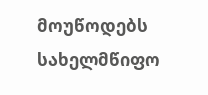მოუწოდებს სახელმწიფო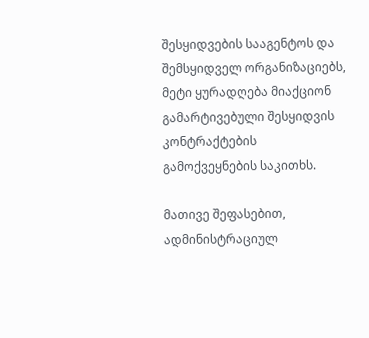შესყიდვების სააგენტოს და შემსყიდველ ორგანიზაციებს, მეტი ყურადღება მიაქციონ გამარტივებული შესყიდვის კონტრაქტების გამოქვეყნების საკითხს.

მათივე შეფასებით, ადმინისტრაციულ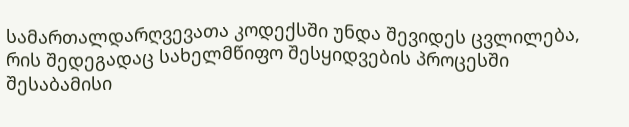სამართალდარღვევათა კოდექსში უნდა შევიდეს ცვლილება, რის შედეგადაც სახელმწიფო შესყიდვების პროცესში შესაბამისი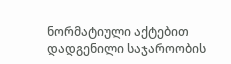ნორმატიული აქტებით დადგენილი საჯაროობის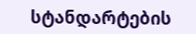სტანდარტების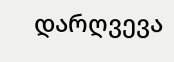დარღვევა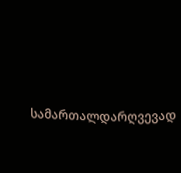სამართალდარღვევად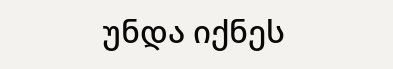უნდა იქნეს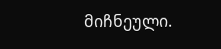მიჩნეული.